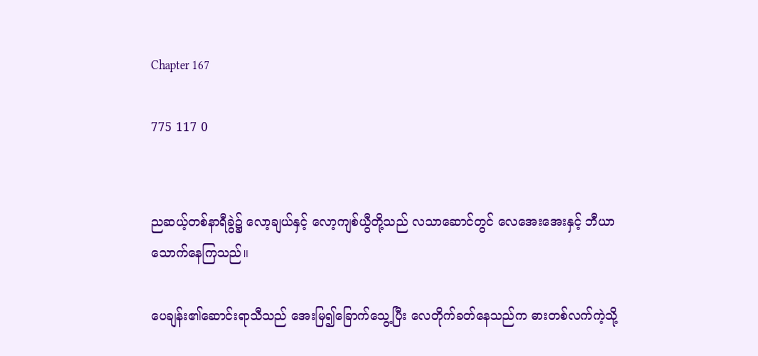Chapter 167

775 117 0


ညဆယ့်တစ်နာရီခွဲ၌ လော့ချယ်နှင့် လော့ကျစ်ယွီတို့သည် လသာဆောင်တွင် လေအေးအေးနှင့် ဘီယာသောက်နေကြသည်။

ပေချန်း၏ဆောင်းရာသီသည် အေးမြ၍ခြောက်သွေ့ပြီး လေတိုက်ခတ်‌နေသည်က ဓားတစ်လက်ကဲ့သို့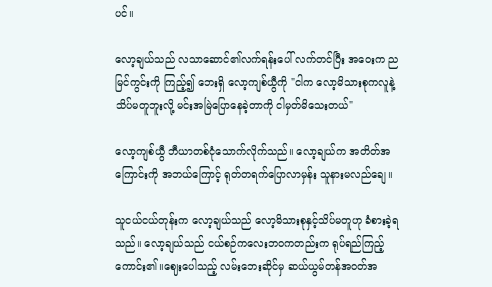ပင်။

လော့ချယ်သည် လသာဆောင်၏လက်ရန်းပေါ် လက်တင်ပြီး အဝေးက ညမြင်ကွင်းကို ကြည့်၍ ဘေးရှိ လော့ကျစ်ယွီကို "ငါက လော့မိသားစုကလူနဲ့ သိပ်မတူဘူးလို့ မင်းအမြဲပြောနေခဲ့တာကို ငါမှတ်မိသေးတယ်"

လော့ကျစ်ယွီ ဘီယာတစ်ငုံသောက်လိုက်သည်။ လော့ချယ်က အတိတ်အကြောင်းကို အဘယ်ကြောင့် ရုတ်တရက်ပြောလာမှန်း သူနားမလည်ချေ။

သူငယ်ငယ်တုန်းက လော့ချယ်သည် လော့မိသားစုနှင့်သိပ်မတူဟု ခံစားခဲ့ရသည်။ လော့ချယ်သည် ငယ်စဉ်ကလေးဘဝကတည်းက ရုပ်ရည်ကြည့်ကောင်း၏။ဈေးပေါသည့် လမ်းဘေးဆိုင်မှ ဆယ်ယွမ်တန်အဝတ်အ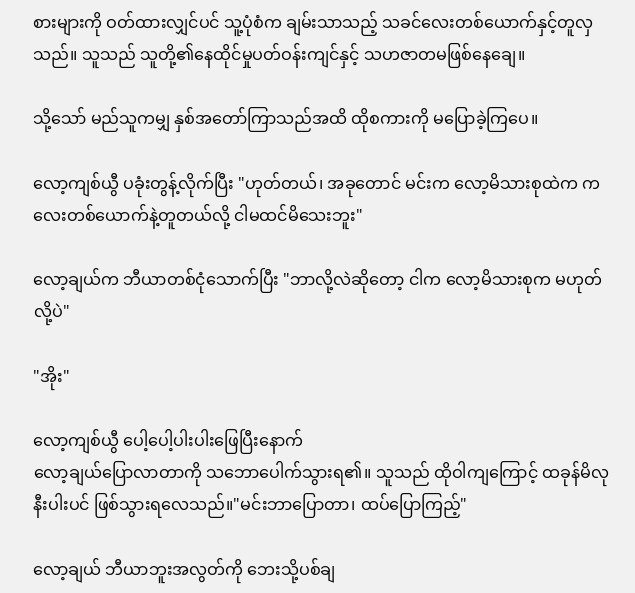စားများကို ဝတ်ထားလျှင်ပင် သူ့ပုံစံက ချမ်းသာသည့် သခင်လေးတစ်ယောက်နှင့်တူလှသည်။ သူသည် သူတို့၏နေထိုင်မှုပတ်ဝန်းကျင်နှင့် သဟဇာတမဖြစ်နေချေ။

သို့သော် မည်သူကမျှ နှစ်အတော်ကြာသည်အထိ ထိုစကားကို မပြောခဲ့ကြပေ။

လော့ကျစ်ယွီ ပခုံးတွန့်လိုက်ပြီး "ဟုတ်တယ်၊ အခုတောင် မင်းက လော့မိသားစုထဲက ကလေးတစ်ယောက်နဲ့တူတယ်လို့ ငါမထင်မိသေးဘူး"

လော့ချယ်က ဘီယာတစ်ငုံသောက်ပြီး "ဘာလို့လဲဆိုတော့ ငါက လော့မိသားစုက မဟုတ်လို့ပဲ"

"အိုး"

လော့ကျစ်ယွီ ပေါ့ပေါ့ပါးပါးဖြေပြီးနောက်
လော့ချယ်ပြောလာတာကို သဘောပေါက်သွားရ၏။ သူသည် ထိုဝါကျကြောင့် ထခုန်မိလုနီးပါးပင် ဖြစ်သွားရလေသည်။"မင်းဘာပြောတာ၊ ထပ်ပြောကြည့်"

လော့ချယ် ဘီယာဘူးအလွတ်ကို ဘေးသို့ပစ်ချ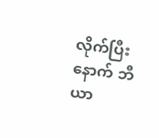လိုက်ပြီးနောက် ဘီယာ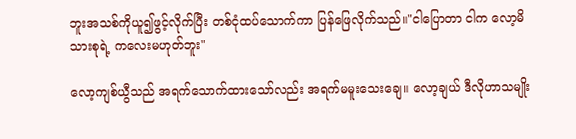ဘူးအသစ်ကိုယူ၍ဖွင့်လိုက်ပြီး တစ်ငုံထပ်သောက်ကာ ပြန်ဖြေလိုက်သည်။"ငါပြောတာ ငါက လော့မိသားစုရဲ့ ကလေးမဟုတ်ဘူး"

လော့ကျစ်ယွီသည် အရက်သောက်ထားသော်လည်း အရက်မမူးသေးချေ။ လော့ချယ် ဒီလိုဟာသမျိုး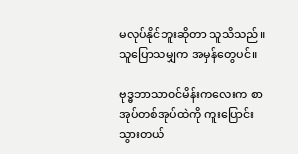မလုပ်နိုင်ဘူးဆိုတာ သူသိသည်။ သူပြောသမျှက အမှန်တွေပင်။

ဗုဒ္ဓဘာသာ၀င်မိန်းကလေးက စာအုပ်တစ်အုပ်ထဲကို ကူးပြောင်းသွားတယ်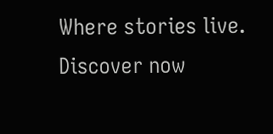Where stories live. Discover now